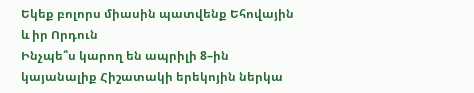Եկեք բոլորս միասին պատվենք Եհովային և իր Որդուն
Ինչպե՞ս կարող են ապրիլի 8–ին կայանալիք Հիշատակի երեկոյին ներկա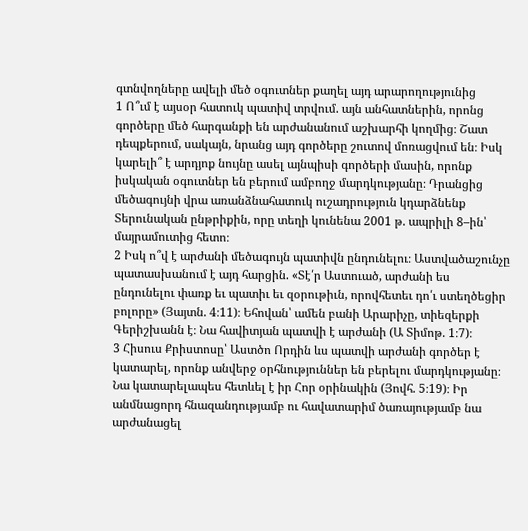գտնվողները ավելի մեծ օգուտներ քաղել այդ արարողությունից
1 Ո՞ւմ է այսօր հատուկ պատիվ տրվում. այն անհատներին, որոնց գործերը մեծ հարգանքի են արժանանում աշխարհի կողմից։ Շատ դեպքերում, սակայն, նրանց այդ գործերը շուտով մոռացվում են։ Իսկ կարելի՞ է արդյոք նույնը ասել այնպիսի գործերի մասին, որոնք իսկական օգուտներ են բերում ամբողջ մարդկությանը։ Դրանցից մեծագույնի վրա առանձնահատուկ ուշադրություն կդարձնենք Տերունական ընթրիքին, որը տեղի կունենա 2001 թ. ապրիլի 8–ին՝ մայրամուտից հետո։
2 Իսկ ո՞վ է արժանի մեծագույն պատիվն ընդունելու։ Աստվածաշունչը պատասխանում է այդ հարցին. «Տէ՛ր Աստուած, արժանի ես ընդունելու փառք եւ պատիւ եւ զօրութիւն, որովհետեւ դո՛ւ ստեղծեցիր բոլորը» (Յայտն. 4։11)։ Եհովան՝ ամեն բանի Արարիչը, տիեզերքի Գերիշխանն է։ Նա հավիտյան պատվի է արժանի (Ա Տիմոթ. 1։7)։
3 Հիսուս Քրիստոսը՝ Աստծո Որդին ևս պատվի արժանի գործեր է կատարել, որոնք անվերջ օրհնություններ են բերելու մարդկությանը։ Նա կատարելապես հետևել է իր Հոր օրինակին (Յովհ. 5։19)։ Իր անմնացորդ հնազանդությամբ ու հավատարիմ ծառայությամբ նա արժանացել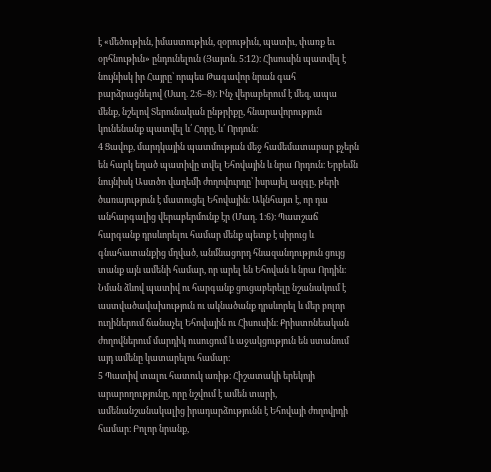է «մեծութիւն, իմաստութիւն, զօրութիւն, պատիւ, փառք եւ օրհնութիւն» ընդունելուն (Յայտն. 5։12)։ Հիսուսին պատվել է նույնիսկ իր Հայրը՝ որպես Թագավոր նրան գահ բարձրացնելով (Սաղ. 2։6–8)։ Ինչ վերաբերում է մեզ, ապա մենք, նշելով Տերունական ընթրիքը, հնարավորություն կունենանք պատվել և՛ Հորը, և՛ Որդուն։
4 Ցավոք, մարդկային պատմության մեջ համեմատաբար քչերն են հարկ եղած պատիվը տվել Եհովային և նրա Որդուն։ Երբեմն նույնիսկ Աստծո վաղեմի ժողովուրդը՝ իսրայել ազգը, թերի ծառայություն է մատուցել Եհովային։ Ակնհայտ է, որ դա անհարգալից վերաբերմունք էր (Մաղ. 1։6)։ Պատշաճ հարգանք դրսևորելու համար մենք պետք է սիրուց և գնահատանքից մղված, անմնացորդ հնազանդություն ցույց տանք այն ամենի համար, որ արել են Եհովան և նրա Որդին։ Նման ձևով պատիվ ու հարգանք ցուցաբերելը նշանակում է աստվածավախություն ու ակնածանք դրսևորել և մեր բոլոր ուղիներում ճանաչել Եհովային ու Հիսուսին։ Քրիստոնեական ժողովներում մարդիկ ուսուցում և աջակցություն են ստանում այդ ամենը կատարելու համար։
5 Պատիվ տալու հատուկ առիթ։ Հիշատակի երեկոյի արարողությունը, որը նշվում է ամեն տարի, ամենանշանակալից իրադարձությունն է Եհովայի ժողովրդի համար։ Բոլոր նրանք,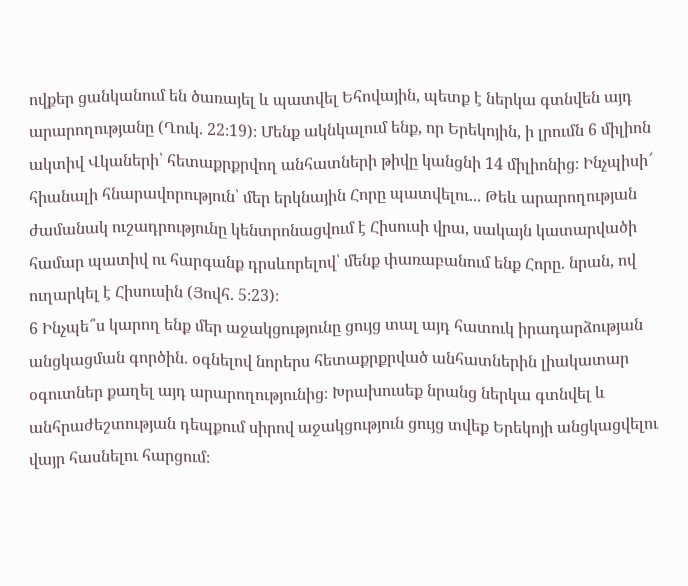ովքեր ցանկանում են ծառայել և պատվել Եհովային, պետք է ներկա գտնվեն այդ արարողությանը (Ղուկ. 22։19)։ Մենք ակնկալում ենք, որ Երեկոյին, ի լրումն 6 միլիոն ակտիվ Վկաների՝ հետաքրքրվող անհատների թիվը կանցնի 14 միլիոնից։ Ինչպիսի՜ հիանալի հնարավորություն՝ մեր երկնային Հորը պատվելու... Թեև արարողության ժամանակ ուշադրությունը կենտրոնացվում է Հիսուսի վրա, սակայն կատարվածի համար պատիվ ու հարգանք դրսևորելով՝ մենք փառաբանում ենք Հորը. նրան, ով ուղարկել է Հիսուսին (Յովհ. 5։23)։
6 Ինչպե՞ս կարող ենք մեր աջակցությունը ցույց տալ այդ հատուկ իրադարձության անցկացման գործին. օգնելով նորերս հետաքրքրված անհատներին լիակատար օգուտներ քաղել այդ արարողությունից։ Խրախուսեք նրանց ներկա գտնվել և անհրաժեշտության դեպքում սիրով աջակցություն ցույց տվեք Երեկոյի անցկացվելու վայր հասնելու հարցում։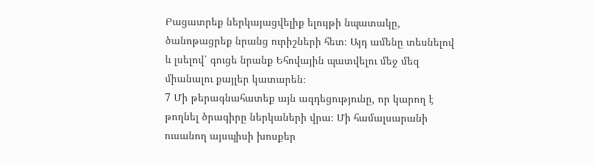Բացատրեք ներկայացվելիք ելույթի նպատակը, ծանոթացրեք նրանց ուրիշների հետ։ Այդ ամենը տեսնելով և լսելով՝ գուցե նրանք Եհովային պատվելու մեջ մեզ միանալու քայլեր կատարեն։
7 Մի թերագնահատեք այն ազդեցությունը, որ կարող է թողնել ծրագիրը ներկաների վրա։ Մի համալսարանի ուսանող այսպիսի խոսքեր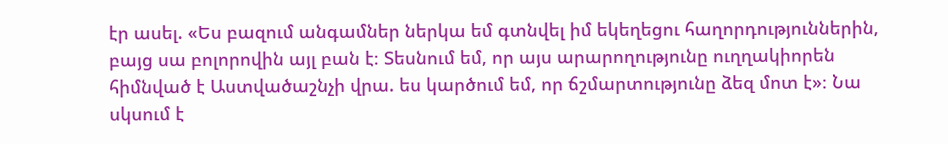էր ասել. «Ես բազում անգամներ ներկա եմ գտնվել իմ եկեղեցու հաղորդություններին, բայց սա բոլորովին այլ բան է։ Տեսնում եմ, որ այս արարողությունը ուղղակիորեն հիմնված է Աստվածաշնչի վրա. ես կարծում եմ, որ ճշմարտությունը ձեզ մոտ է»։ Նա սկսում է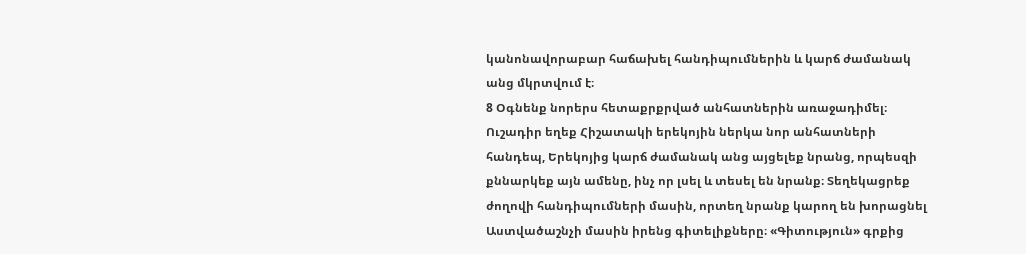կանոնավորաբար հաճախել հանդիպումներին և կարճ ժամանակ անց մկրտվում է։
8 Օգնենք նորերս հետաքրքրված անհատներին առաջադիմել։ Ուշադիր եղեք Հիշատակի երեկոյին ներկա նոր անհատների հանդեպ, Երեկոյից կարճ ժամանակ անց այցելեք նրանց, որպեսզի քննարկեք այն ամենը, ինչ որ լսել և տեսել են նրանք։ Տեղեկացրեք ժողովի հանդիպումների մասին, որտեղ նրանք կարող են խորացնել Աստվածաշնչի մասին իրենց գիտելիքները։ «Գիտություն» գրքից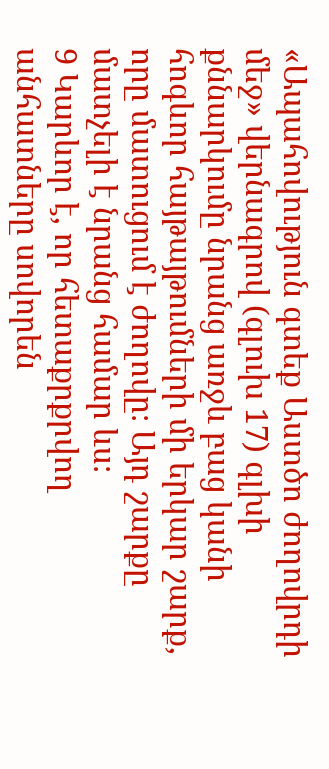«Ապահովություն գտեք Աստծո ժողովրդի մեջ» վերնագրով (գլուխ 17) գլխի քննարկումը նրանց առջև բաց կանի հոգևոր հայթայթումների մի երկար շարք, որը մատուցում է ժողովը։ Այդ շարքը մատչելի է նրանց համար ևս։
9 Կարևոր է, որ հետաքրքրվող անհատները սովորեն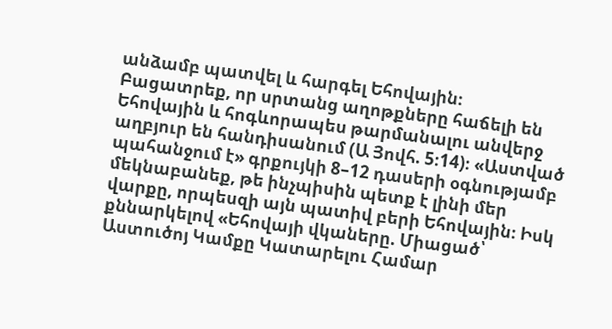անձամբ պատվել և հարգել Եհովային։ Բացատրեք, որ սրտանց աղոթքները հաճելի են Եհովային և հոգևորապես թարմանալու անվերջ աղբյուր են հանդիսանում (Ա Յովհ. 5։14)։ «Աստված պահանջում է» գրքույկի 8–12 դասերի օգնությամբ մեկնաբանեք, թե ինչպիսին պետք է լինի մեր վարքը, որպեսզի այն պատիվ բերի Եհովային։ Իսկ քննարկելով «Եհովայի վկաները. Միացած՝ Աստուծոյ Կամքը Կատարելու Համար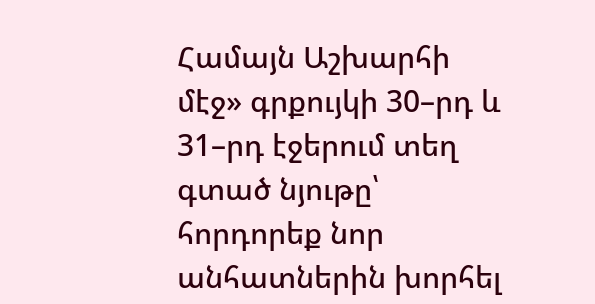Համայն Աշխարհի մէջ» գրքույկի 30–րդ և 31–րդ էջերում տեղ գտած նյութը՝ հորդորեք նոր անհատներին խորհել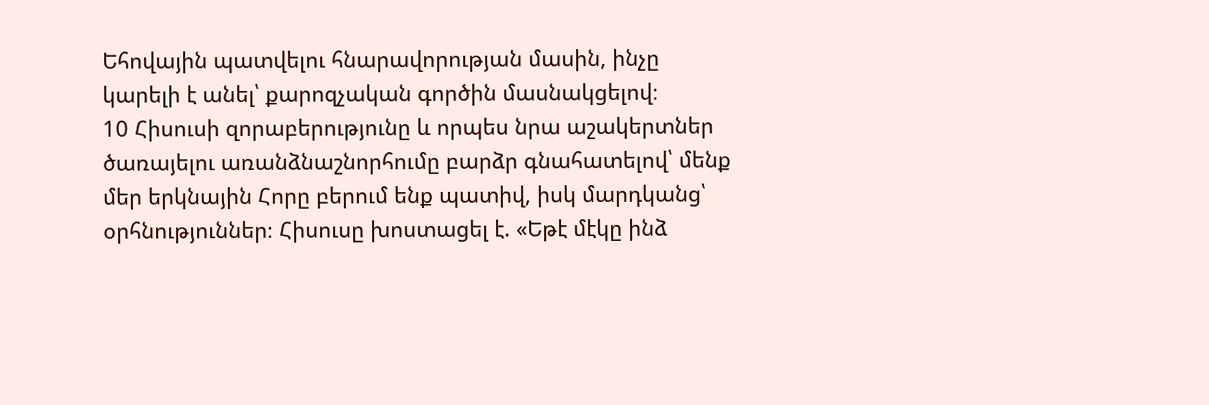Եհովային պատվելու հնարավորության մասին, ինչը կարելի է անել՝ քարոզչական գործին մասնակցելով։
10 Հիսուսի զորաբերությունը և որպես նրա աշակերտներ ծառայելու առանձնաշնորհումը բարձր գնահատելով՝ մենք մեր երկնային Հորը բերում ենք պատիվ, իսկ մարդկանց՝ օրհնություններ։ Հիսուսը խոստացել է. «Եթէ մէկը ինձ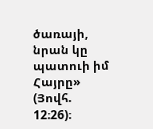ծառայի, նրան կը պատուի իմ Հայրը» (Յովհ. 12։26)։